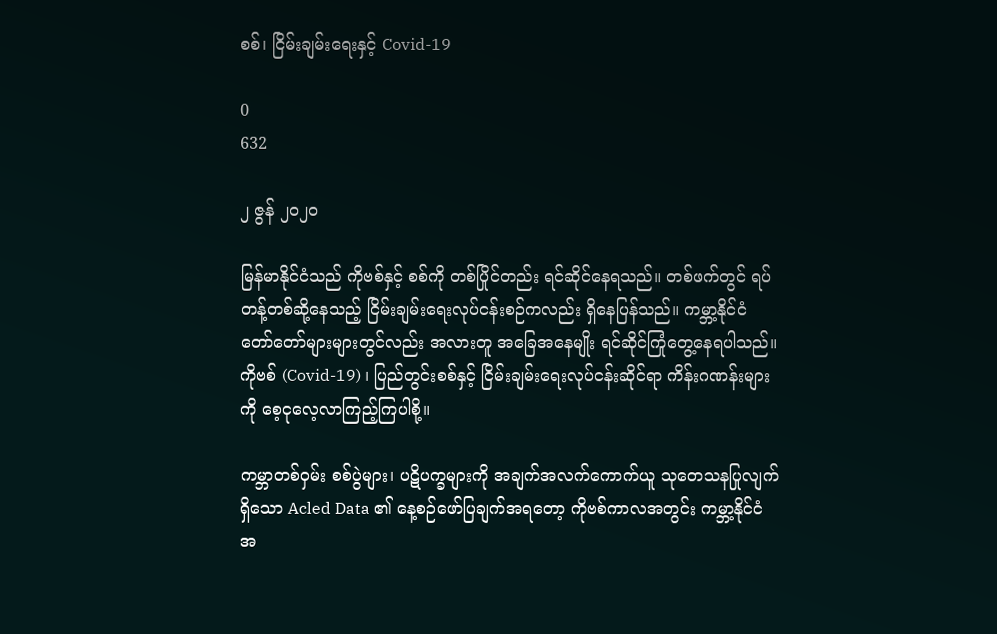စစ်၊ ငြိမ်းချမ်းရေးနှင့် Covid-19

0
632

၂ ဇွန် ၂၀၂၀

မြန်မာနိုင်ငံသည် ကိုဗစ်နှင့် စစ်ကို တစ်ပြိုင်တည်း ရင်ဆိုင်နေရသည်။ တစ်ဖက်တွင် ရပ်တန့်တစ်ဆို့နေသည့် ငြိမ်းချမ်းရေးလုပ်ငန်းစဉ်ကလည်း ရှိနေပြန်သည်။ ကမ္ဘာ့နိုင်ငံတော်တော်များများတွင်လည်း အလားတူ အခြေအနေမျိုး ရင်ဆိုင်ကြုံတွေ့နေရပါသည်။ ကိုဗစ် (Covid-19) ၊ ပြည်တွင်းစစ်နှင့် ငြိမ်းချမ်းရေးလုပ်ငန်းဆိုင်ရာ ကိန်းဂဏန်းများကို စေ့ငုလေ့လာကြည့်ကြပါစို့။

ကမ္ဘာတစ်ဝှမ်း စစ်ပွဲများ၊ ပဋိပက္ခများကို အချက်အလက်ကောက်ယူ သုတေသနပြုလျက်ရှိသော Acled Data ၏ နေ့စဉ်ဖော်ပြချက်အရတော့ ကိုဗစ်ကာလအတွင်း ကမ္ဘာ့နိုင်ငံအ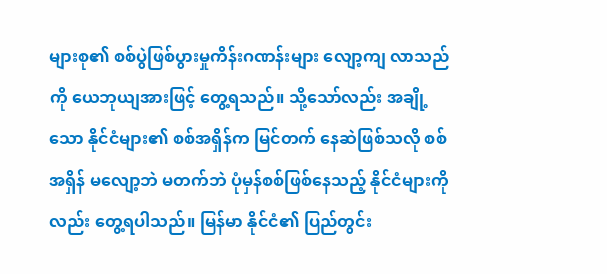များစု၏ စစ်ပွဲဖြစ်ပွားမှုကိန်းဂဏန်းများ လျော့ကျ လာသည်ကို ယေဘုယျအားဖြင့် တွေ့ရသည်။ သို့သော်လည်း အချို့သော နိုင်ငံများ၏ စစ်အရှိန်က မြင်တက် နေဆဲဖြစ်သလို စစ်အရှိန် မလျော့ဘဲ မတက်ဘဲ ပုံမှန်စစ်ဖြစ်နေသည့် နိုင်ငံများကိုလည်း တွေ့ရပါသည်။ မြန်မာ နိုင်ငံ၏ ပြည်တွင်း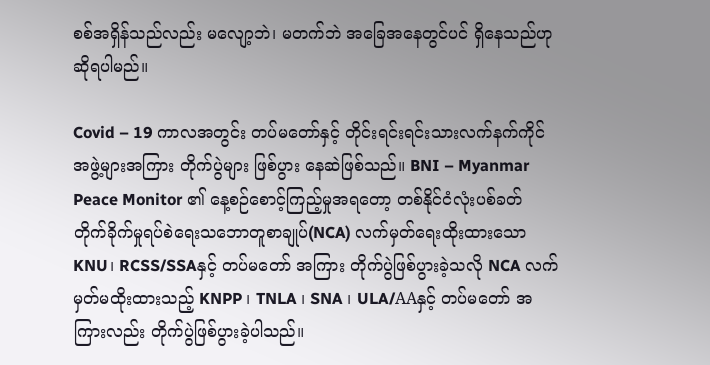စစ်အရှိန်သည်လည်း မလျော့ဘဲ၊ မတက်ဘဲ အခြေအနေတွင်ပင် ရှိနေသည်ဟု ဆိုရပါမည်။

Covid – 19 ကာလအတွင်း တပ်မတော်နှင့် တိုင်းရင်းရင်းသားလက်နက်ကိုင်အဖွဲ့များအကြား တိုက်ပွဲများ ဖြစ်ပွား နေဆဲဖြစ်သည်။ BNI – Myanmar Peace Monitor ၏ နေ့စဉ်စောင့်ကြည့်မှုအရတော့ တစ်နိုင်ငံလုံးပစ်ခတ် တိုက်ခိုက်မှုရပ်စဲရေးသဘောတူစာချုပ်(NCA) လက်မှတ်ရေးထိုးထားသော KNU၊ RCSS/SSAနှင့် တပ်မတော် အကြား တိုက်ပွဲဖြစ်ပွားခဲ့သလို NCA လက်မှတ်မထိုးထားသည့် KNPP ၊ TNLA ၊ SNA ၊ ULA/AAနှင့် တပ်မတော် အကြားလည်း တိုက်ပွဲဖြစ်ပွားခဲ့ပါသည်။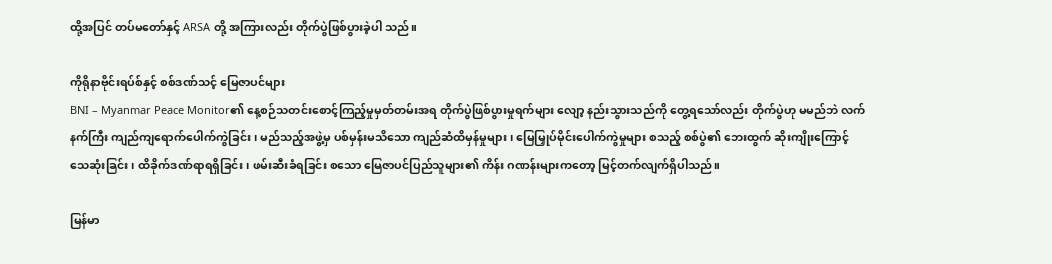ထို့အပြင် တပ်မတော်နှင့် ARSA တို့ အကြားလည်း တိုက်ပွဲဖြစ်ပွားခဲ့ပါ သည်။

ကိုရိုနာဗိုင်းရပ်စ်နှင့် စစ်ဒဏ်သင့် မြေဇာပင်များ
BNI – Myanmar Peace Monitor၏ နေ့စဉ်သတင်းစောင့်ကြည့်မှုမှတ်တမ်းအရ တိုက်ပွဲဖြစ်ပွားမှုရက်များ လျော့ နည်းသွားသည်ကို တွေ့ရသော်လည်း တိုက်ပွဲဟု မမည်ဘဲ လက်နက်ကြီး ကျည်ကျရောက်ပေါက်ကွဲခြင်း ၊ မည်သည့်အဖွဲ့မှ ပစ်မှန်းမသိသော ကျည်ဆံထိမှန်မှုများ၊ မြေမြှုပ်မိုင်းပေါက်ကွဲမှုများ စသည့် စစ်ပွဲ၏ ဘေးထွက် ဆိုးကျိုးကြောင့် သေဆုံးခြင်း ၊ ထိခိုက်ဒဏ်ရာရရှိခြင်း၊ ဖမ်းဆီးခံရခြင်း စသော မြေဇာပင်ပြည်သူများ၏ ကိန်း ဂဏန်းများကတော့ မြင့်တက်လျက်ရှိပါသည်။

မြန်မာ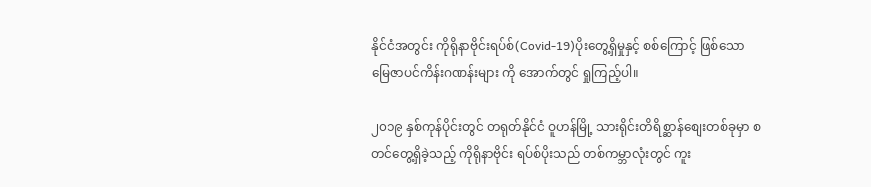နိုင်ငံအတွင်း ကိုရိုနာဗိုင်းရပ်စ်(Covid-19)ပိုးတွေ့ရှိမှုနှင့် စစ်ကြောင့် ဖြစ်သော မြေဇာပင်ကိန်းဂဏန်းများ ကို အောက်တွင် ရှုကြည့်ပါ။

၂၀၁၉ နှစ်ကုန်ပိုင်းတွင် တရုတ်နိုင်ငံ ဝူဟန်မြို့ သားရိုင်းတိရိစ္ဆာန်စျေးတစ်ခုမှာ စတင်တွေ့ရှိခဲ့သည့် ကိုရိုနာဗိုင်း ရပ်စ်ပိုးသည် တစ်ကမ္ဘာလုံးတွင် ကူး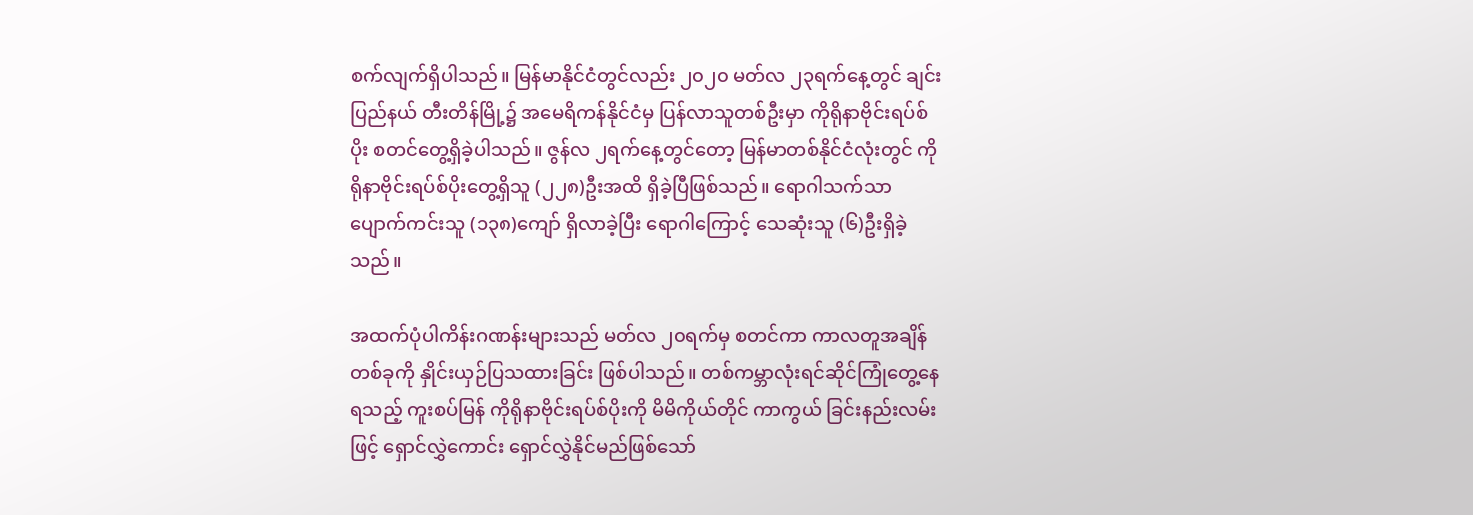စက်လျက်ရှိပါသည်။ မြန်မာနိုင်ငံတွင်လည်း ၂၀၂၀ မတ်လ ၂၃ရက်နေ့တွင် ချင်းပြည်နယ် တီးတိန်မြို့၌ အမေရိကန်နိုင်ငံမှ ပြန်လာသူတစ်ဦးမှာ ကိုရိုနာဗိုင်းရပ်စ်ပိုး စတင်တွေ့ရှိခဲ့ပါသည်။ ဇွန်လ ၂ရက်နေ့တွင်တော့ မြန်မာတစ်နိုင်ငံလုံးတွင် ကိုရိုနာဗိုင်းရပ်စ်ပိုးတွေ့ရှိသူ (၂၂၈)ဦးအထိ ရှိခဲ့ပြီဖြစ်သည်။ ရောဂါသက်သာ ပျောက်ကင်းသူ (၁၃၈)ကျော် ရှိလာခဲ့ပြီး ရောဂါကြောင့် သေဆုံးသူ (၆)ဦးရှိခဲ့သည်။

အထက်ပုံပါကိန်းဂဏန်းများသည် မတ်လ ၂၀ရက်မှ စတင်ကာ ကာလတူအချိန်တစ်ခုကို နှိုင်းယှဉ်ပြသထားခြင်း ဖြစ်ပါသည်။ တစ်ကမ္ဘာလုံးရင်ဆိုင်ကြုံတွေ့နေရသည့် ကူးစပ်မြန် ကိုရိုနာဗိုင်းရပ်စ်ပိုးကို မိမိကိုယ်တိုင် ကာကွယ် ခြင်းနည်းလမ်းဖြင့် ရှောင်လွှဲကောင်း ရှောင်လွှဲနိုင်မည်ဖြစ်သော်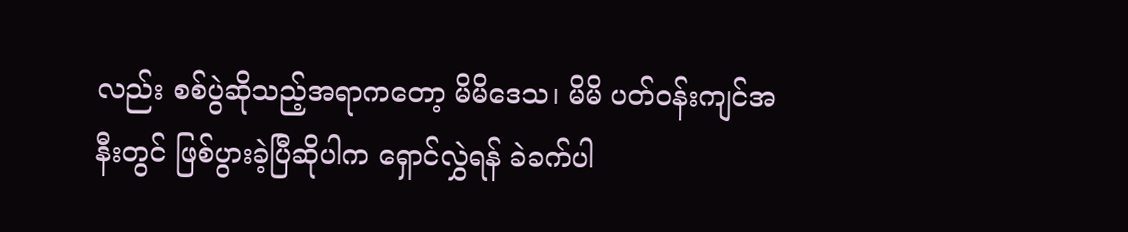လည်း စစ်ပွဲဆိုသည့်အရာကတော့ မိမိဒေသ၊ မိမိ ပတ်ဝန်းကျင်အနီးတွင် ဖြစ်ပွားခဲ့ပြီဆိုပါက ရှောင်လွှဲရန် ခဲခက်ပါ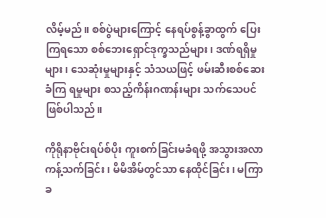လိမ့်မည်။ စစ်ပွဲများကြောင့် နေရပ်စွန့်ခွာထွက် ပြေးကြရသော စစ်ဘေးရှောင်ဒုက္ခသည်များ၊ ဒဏ်ရရှိမှုများ၊ သေဆုံးမှုများနှင့် သံသယဖြင့် ဖမ်းဆီးစစ်ဆေးခံကြ ရမှုများ စသည့်ကိန်းဂဏန်းများ သက်သေပင်ဖြစ်ပါသည်။

ကိုရိုနာဗိုင်းရပ်စ်ပိုး ကူးစက်ခြင်းမခံရဖို့ အသွားအလာကန့်သက်ခြင်း၊ မိမိအိမ်တွင်သာ နေထိုင်ခြင်း၊ မကြာခ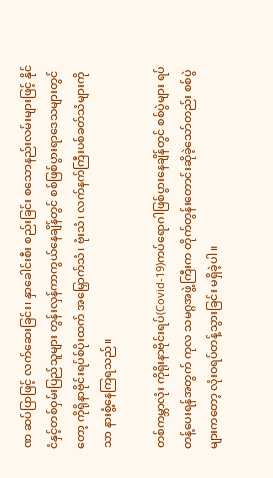ဏ ဆပ်ပြာဖြင့် လက်ဆေးခြင်း၊ နှာခေါင်းစီး စည်းခြင်း စသောနည်းလမ်းများဖြင့် နိုင်ငံနှင့်တစ်ဝှမ်းပြည်သူများ တွန်းလှန်ကာကွယ်နေချိန်တွင် စစ်ဖြစ်ပွားရာဒေသများတွင်တော့ ကိုရိုနာဗိုင်းရပ်စ်ပိုးထက် အမြှောက်သံ၊ ဗုံးသံ၊ လက်နက်ကြီးပစ်ခတ်သံများကိုသာ နားစွံ့နေကြရသည်။

တစ်ကမ္ဘာလုံး ကိုရိုးနာဗိုင်းရပ်(Covid-19)ကပ်ရောဂါဖြစ်ပွားနေချိန်တွင် စစ်ပွဲများ ရပ်တန့်ပေးရန်အတွက် ကုလ သမဂ္ဂအဖွဲ့ကြီးက တိုက်တွန်းတောင်းဆိုခဲ့သော်တည်း စစ်ပွဲများကတော့ လုံးဝရပ်တန့်သွားခြင်း မရှိခဲ့ပါ။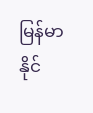မြန်မာ နိုင်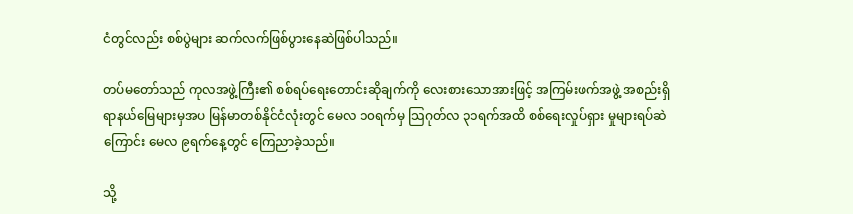ငံတွင်လည်း စစ်ပွဲများ ဆက်လက်ဖြစ်ပွားနေဆဲဖြစ်ပါသည်။

တပ်မတော်သည် ကုလအဖွဲ့ကြီး၏ စစ်ရပ်ရေးတောင်းဆိုချက်ကို လေးစားသောအားဖြင့် အကြမ်းဖက်အဖွဲ့ အစည်းရှိရာနယ်မြေများမှအပ မြန်မာတစ်နိုင်ငံလုံးတွင် မေလ ၁၀ရက်မှ သြဂုတ်လ ၃၁ရက်အထိ စစ်ရေးလှုပ်ရှား မှုများရပ်ဆဲကြောင်း မေလ ၉ရက်နေ့တွင် ကြေညာခဲ့သည်။

သို့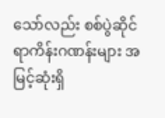သော်လည်း စစ်ပွဲဆိုင်ရာကိန်းဂဏန်းများ အမြင့်ဆုံးရှိ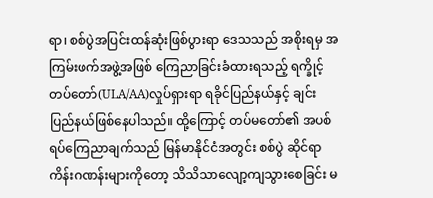ရာ၊ စစ်ပွဲအပြင်းထန်ဆုံးဖြစ်ပွားရာ ဒေသသည် အစိုးရမှ အကြမ်းဖက်အဖွဲ့အဖြစ် ကြေညာခြင်းခံထားရသည့် ရက္ခိုင့်တပ်တော်(ULA/AA)လှုပ်ရှားရာ ရခိုင်ပြည်နယ်နှင့် ချင်းပြည်နယ်ဖြစ်နေပါသည်။ ထို့ကြောင့် တပ်မတော်၏ အပစ်ရပ်ကြေညာချက်သည် မြန်မာနိုင်ငံအတွင်း စစ်ပွဲ ဆိုင်ရာကိန်းဂဏန်းများကိုတော့ သိသိသာလျော့ကျသွားစေခြင်း မ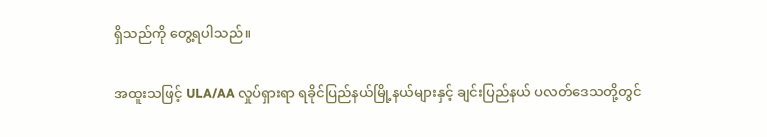ရှိသည်ကို တွေ့ရပါသည်။

အထူးသဖြင့် ULA/AA လှုပ်ရှားရာ ရခိုင်ပြည်နယ်မြို့နယ်များနှင့် ချင်းပြည်နယ် ပလတ်ဒေသတို့တွင်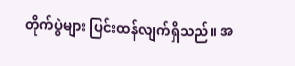တိုက်ပွဲများ ပြင်းထန်လျက်ရှိသည်။ အ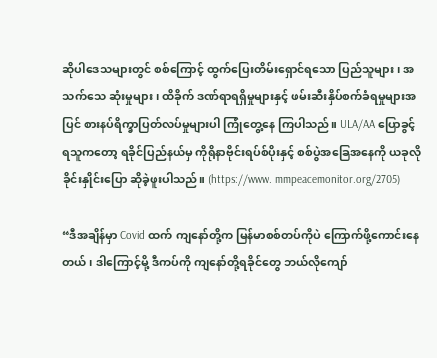ဆိုပါဒေသများတွင် စစ်ကြောင့် ထွက်ပြေးတိမ်းရှောင်ရသော ပြည်သူများ၊ အသက်သေ ဆုံးမှုများ၊ ထိခိုက် ဒဏ်ရာရရှိမှုများနှင့် ဖမ်းဆီးနှိပ်စက်ခံရမှုများအပြင် စားနပ်ရိက္ခာပြတ်လပ်မှုများပါ ကြုံတွေ့နေ ကြပါသည်။ ULA/AA ပြောခွင့်ရသူကတော့ ရခိုင်ပြည်နယ်မှ ကိုရိုနာဗိုင်းရပ်စ်ပိုးနှင့် စစ်ပွဲအခြေအနေကို ယခုလို ခိုင်းနှိုင်းပြော ဆိုခဲ့ဖူးပါသည်။ (https://www. mmpeacemonitor.org/2705)

“ဒီအချိန်မှာ Covid ထက် ကျနော်တို့က မြန်မာစစ်တပ်ကိုပဲ ကြောက်ဖို့ကောင်းနေတယ်၊ ဒါကြောင့်မို့ ဒီကပ်ကို ကျနော်တို့ရခိုင်တွေ ဘယ်လိုကျော်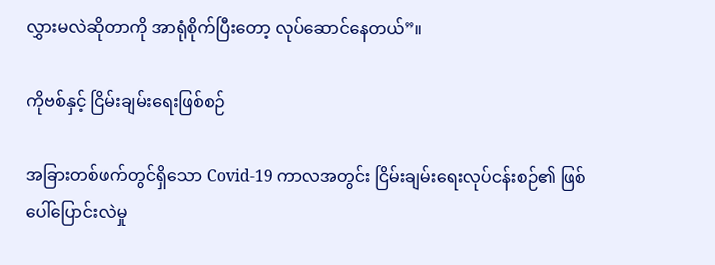လွှားမလဲဆိုတာကို အာရုံစိုက်ပြီးတော့ လုပ်ဆောင်နေတယ်”။

ကိုဗစ်နှင့် ငြိမ်းချမ်းရေးဖြစ်စဉ်

အခြားတစ်ဖက်တွင်ရှိသော Covid-19 ကာလအတွင်း ငြိမ်းချမ်းရေးလုပ်ငန်းစဉ်၏ ဖြစ်ပေါ်ပြောင်းလဲမှု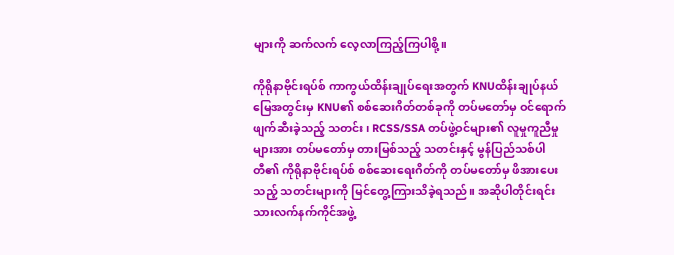များကို ဆက်လက် လေ့လာကြည့်ကြပါစို့။

ကိုရိုနာဗိုင်းရပ်စ် ကာကွယ်ထိန်းချုပ်ရေးအတွက် KNUထိန်းချုပ်နယ်မြေအတွင်းမှ KNU၏ စစ်ဆေးဂိတ်တစ်ခုကို တပ်မတော်မှ ဝင်ရောက်ဖျက်ဆီးခဲ့သည့် သတင်း၊ RCSS/SSA တပ်ဖွဲ့ဝင်များ၏ လူမှုကူညီမှုများအား တပ်မတော်မှ တားမြစ်သည့် သတင်းနှင့် မွန်ပြည်သစ်ပါတီ၏ ကိုရိုနာဗိုင်းရပ်စ် စစ်ဆေးရေးဂိတ်ကို တပ်မတော်မှ ဖိအားပေး သည့် သတင်းများကို မြင်တွေ့ကြားသိခဲ့ရသည်။ အဆိုပါတိုင်းရင်းသားလက်နက်ကိုင်အဖွဲ့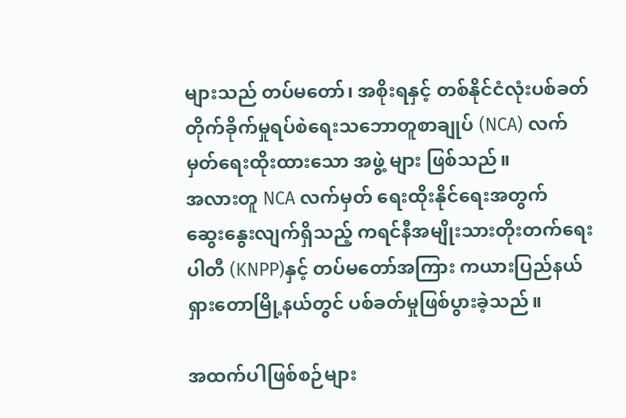များသည် တပ်မတော်၊ အစိုးရနှင့် တစ်နိုင်ငံလုံးပစ်ခတ်တိုက်ခိုက်မှုရပ်စဲ‌ရေးသဘောတူစာချုပ် (NCA) လက်မှတ်ရေးထိုးထားသော အဖွဲ့ များ ဖြစ်သည်။
အလားတူ NCA လက်မှတ် ရေးထိုးနိုင်ရေးအတွက် ဆွေး‌နွေးလျက်ရှိသည့် ကရင်နီအမျိုးသားတိုးတက်ရေးပါတီ (KNPP)နှင့် တပ်မတော်အကြား ကယားပြည်နယ် ရှားတောမြို့နယ်တွင် ပစ်ခတ်မှုဖြစ်ပွားခဲ့သည်။

အထက်ပါဖြစ်စဉ်များ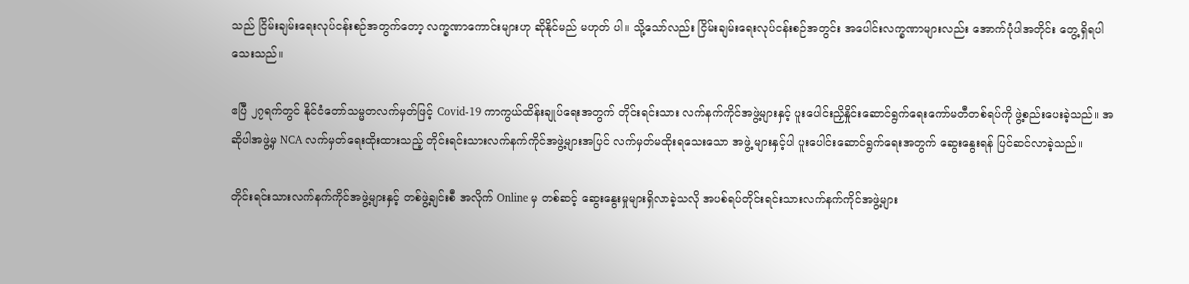သည် ငြိမ်းချမ်းရေးလုပ်ငန်းစဉ်အတွက်တော့ လက္ခဏာကောင်းများဟု ဆိုနိုင်မည် မဟုတ် ပါ။ သို့သော်လည်း ငြိမ်းချမ်းရေးလုပ်ငန်းစဉ်အတွင်း အပေါင်းလက္ခဏာများလည်း အောက်ပုံပါအတိုင်း တွေ့ရှိရပါ သေးသည်။

ဧပြီ ၂၇ရက်တွင် နိုင်ငံတော်သမ္မတလက်မှတ်ဖြင့် Covid-19 ကာကွယ်ထိန်းချုပ်ရေးအတွက် တိုင်းရင်းသား လက်နက်ကိုင်အဖွဲ့များနှင့် ပူးပေါင်းညှိနှိုင်းဆောင်ရွက်ရေးကော်မတီတစ်ရပ်ကို ဖွဲ့စည်းပေးခဲ့သည်။ အဆိုပါအဖွဲ့မှ NCA လက်မှတ်ရေးထိုးထားသည့် တိုင်းရင်းသားလက်နက်ကိုင်အဖွဲ့များအပြင် လက်မှတ်မထိုးရသေးသော အဖွဲ့ များနှင့်ပါ ပူးပေါင်းဆောင်ရွက်ရေးအတွက် ဆွေး‌နွေးရန် ပြင်ဆင်လာခဲ့သည်။

တိုင်းရင်းသားလက်နက်ကိုင်အဖွဲ့များနှင့် တစ်ဖွဲ့ချင်းစီ အလိုက် Online မှ တစ်ဆင့် ဆွေးနွေးမှုများရှိလာခဲ့သလို အပစ်ရပ်တိုင်းရင်းသားလက်နက်ကိုင်အဖွဲ့များ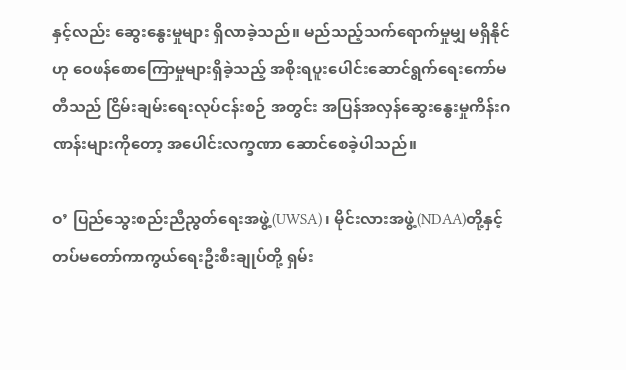နှင့်လည်း ဆွေး‌နွေးမှုများ ရှိလာခဲ့သည်။ မည်သည့်သက်ရောက်မှုမျှ မရှိနိုင်ဟု ‌ဝေဖန်စောကြောမှုများရှိခဲ့သည့် အစိုးရပူးပေါင်းဆောင်ရွက်ရေးကော်မတီသည် ငြိမ်းချမ်းရေးလုပ်ငန်းစဉ် အတွင်း အပြန်အလှန်ဆွေး‌နွေးမှုကိန်းဂဏန်းများကိုတော့ အပေါင်းလက္ခဏာ ဆောင်စေခဲ့ပါသည်။

ဝ’ ပြည်သွေးစည်းညီညွတ်ရေးအဖွဲ့(UWSA)၊ မိုင်းလားအဖွဲ့(NDAA)တို့နှင့် တပ်မတော်ကာကွယ်ရေးဦးစီးချုပ်တို့ ရှမ်း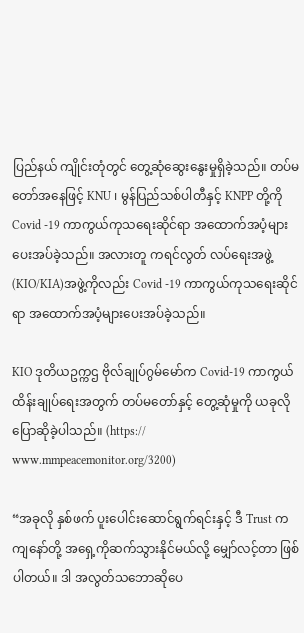ပြည်နယ် ကျိုင်းတုံတွင် တွေ့ဆုံဆွေးနွေးမှုရှိခဲ့သည်။ တပ်မတော်အနေဖြင့် KNU ၊ မွန်ပြည်သစ်ပါတီနှင့် KNPP တို့ကို Covid -19 ကာကွယ်ကုသရေးဆိုင်ရာ အထောက်အပံ့များပေးအပ်ခဲ့သည်။ အလားတူ ကရင်လွတ် လပ်ရေးအဖွဲ့(KIO/KIA)အဖွဲ့ကိုလည်း Covid -19 ကာကွယ်ကုသရေးဆိုင်ရာ အထောက်အပံ့များပေးအပ်ခဲ့သည်။

KIO ဒုတိယဥက္ကဌ ဗိုလ်ချုပ်ဂွမ်မော်က Covid-19 ကာကွယ်ထိန်းချုပ်ရေးအတွက် တပ်မတော်နှင့် တွေ့ဆုံမှုကို ယခုလို ပြောဆိုခဲ့ပါသည်။ (https:// www.mmpeacemonitor.org/3200)

“အခုလို နှစ်ဖက် ပူးပေါင်းဆောင်ရွက်ရင်းနှင့် ဒီ Trust က ကျနော်တို့ အရှေ့ကိုဆက်သွားနိုင်မယ်လို့ မျှော်လင့်တာ ဖြစ်ပါတယ်။ ဒါ အလွတ်သဘောဆိုပေ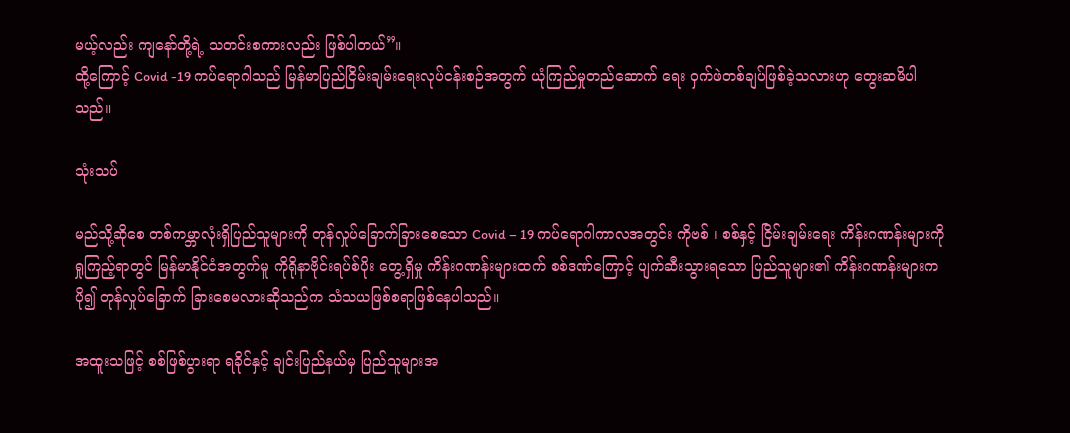မယ့်လည်း ကျနော်တို့ရဲ့ သတင်းစကားလည်း ဖြစ်ပါတယ်”။
ထို့ကြောင့် Covid -19 ကပ်ရောဂါသည် မြန်မာပြည်ငြိမ်းချမ်းရေးလုပ်ငန်းစဉ်အတွက် ယုံကြည်မှုတည်ဆောက် ရေး ဝှက်ဖဲတစ်ချပ်ဖြစ်ခဲ့သလားဟု တွေးဆမိပါသည်။

သုံးသပ်

မည်သို့ဆိုစေ တစ်ကမ္ဘာလုံးရှိပြည်သူများကို တုန်လှုပ်ခြောက်ခြားစေသော Covid – 19 ကပ်ရောဂါကာလအတွင်း ကိုဗစ် ၊ စစ်နှင့် ငြိမ်းချမ်းရေး ကိန်းဂဏန်းများကို ရှုကြည့်ရာတွင် မြန်မာနိုင်ငံအတွက်မူ ကိုရိုနာဗိုင်းရပ်စ်ပိုး တွေ့ရှိမှု ကိန်းဂဏန်းများထက် စစ်ဒဏ်ကြောင့် ပျက်ဆီးသွားရသော ပြည်သူများ၏ ကိန်းဂဏန်းများက ပို၍‌ တုန်လှုပ်ခြောက် ခြားစေမလားဆိုသည်က သံသယဖြစ်စရာဖြစ်နေပါသည်။

အထူးသဖြင့် စစ်ဖြစ်ပွားရာ ရခိုင်နှင့် ချင်းပြည်နယ်မှ ပြည်သူများအ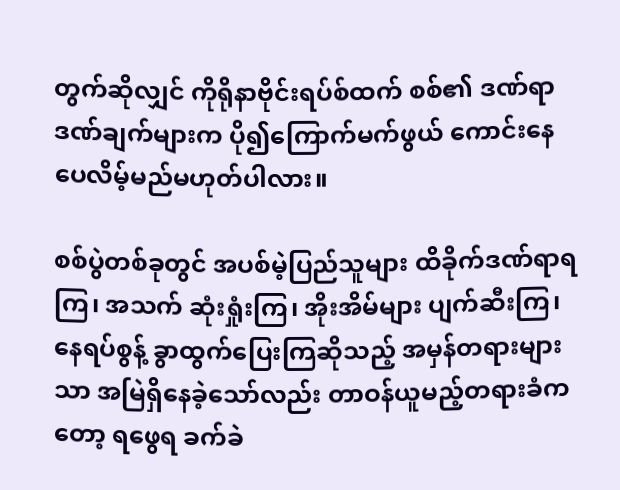တွက်ဆိုလျှင် ကိုရိုနာဗိုင်းရပ်စ်ထက် စစ်၏ ဒဏ်ရာဒဏ်ချက်များက ပို၍ကြောက်မက်ဖွယ် ကောင်းနေပေလိမ့်မည်မဟုတ်ပါလား။

စစ်ပွဲတစ်ခုတွင် အပစ်မဲ့ပြည်သူများ ထိခိုက်ဒဏ်ရာရကြ၊ အသက် ဆုံးရှုံးကြ၊ အိုးအိမ်များ ပျက်ဆီးကြ၊ နေရပ်စွန့် ခွာထွက်ပြေးကြဆိုသည့် အမှန်တရားများသာ အမြဲရှိနေခဲ့သော်လည်း တာဝန်ယူမည့်တရားခံကတော့ ရဖွေရ ခက်ခဲ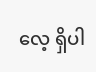လေ့ ရှိပါ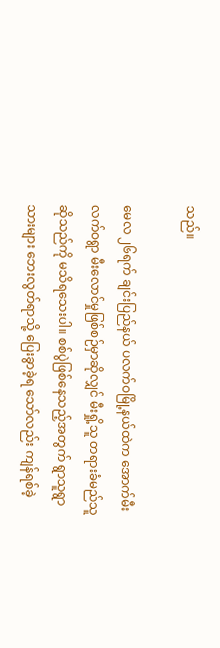သည်။

မေလ ၂၆ရက် ချင်းပြည်နယ် ပလက်ဝမြို့နယ်ထဲက အောက်မီးလက်ဝရွာ မီးလောင်မှုဖြစ်စဉ်မှာဆိုလျှင် မီးရှို့သူ တရားခံမည်သူဆိုသည်ကို မသိရသေးပါ။ စစ်ပွဲဖြစ်နေသည့်အတွက် ရွာသူရွာသားများ ဘေးလွတ်ရာသို့ ပြေးခွာခဲ့ရ သော်လည်း ကျန်ရစ်ခဲ့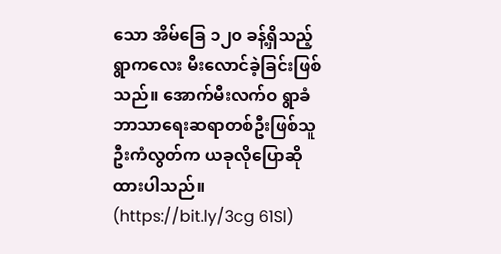သော အိမ်ခြေ ၁၂၀ ခန့်ရှိသည့် ရွာကလေး မီးလောင်ခဲ့ခြင်းဖြစ်သည်။ အောက်မီးလက်ဝ ရွာခံ ဘာသာရေးဆရာတစ်ဦးဖြစ်သူ ဦးကံလွတ်က ယခုလိုပြောဆိုထားပါသည်။ (https://bit.ly/3cg 61Sl)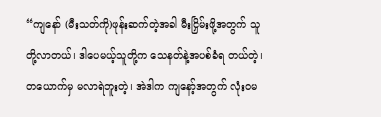“ကျနော် (မီးသတ်ကို)ဖုန်းဆက်တဲ့အခါ မီးငြှိမ်းဖို့အတွက် သူတို့လာတယ်၊ ဒါပေမယ့်သူတို့က သေနတ်နဲ့အပစ်ခံရ တယ်တဲ့၊ တယောက်မှ မလာရဲဘူးတဲ့၊ အဲဒါက ကျနော့်အတွက် လုံးဝမ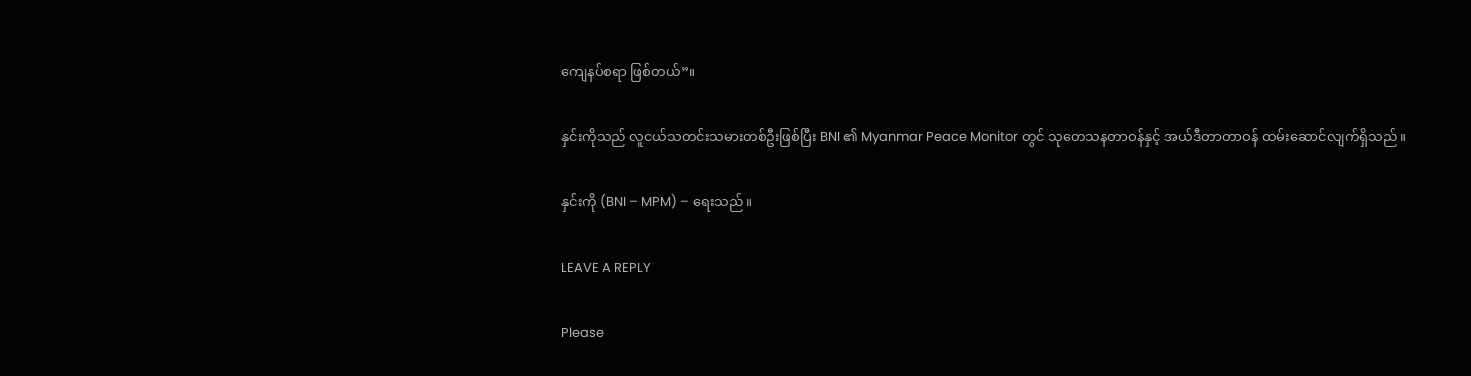ကျေနပ်စရာ ဖြစ်တယ်”။

နှင်းကိုသည် လူငယ်သတင်းသမားတစ်ဦးဖြစ်ပြီး BNI ၏ Myanmar Peace Monitor တွင် သုတေသနတာဝန်နှင့် အယ်ဒီတာတာဝန် ထမ်း‌ဆောင်လျက်ရှိသည်။

နှင်းကို (BNI – MPM) – ရေးသည်။

LEAVE A REPLY

Please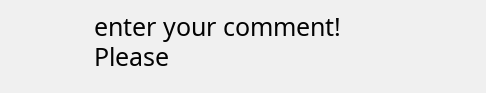enter your comment!
Please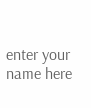enter your name here